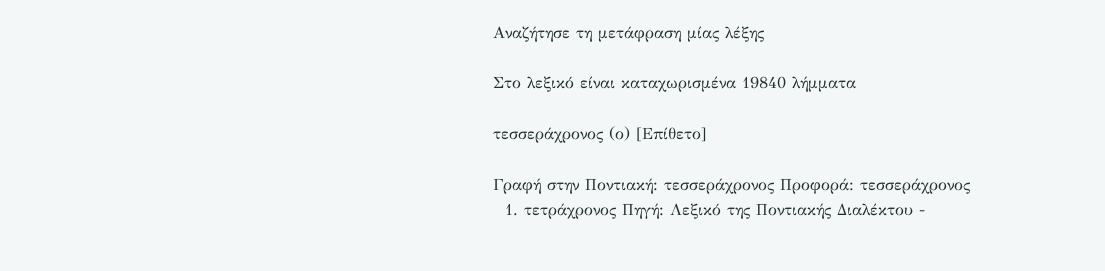Αναζήτησε τη μετάφραση μίας λέξης

Στο λεξικό είναι καταχωρισμένα 19840 λήμματα

τεσσεράχρονος (ο) [Επίθετο]

Γραφή στην Ποντιακή: τεσσεράχρονος Προφορά: τεσσεράχρονος
  1. τετράχρονος Πηγή: Λεξικό της Ποντιακής Διαλέκτου -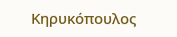Κηρυκόπουλος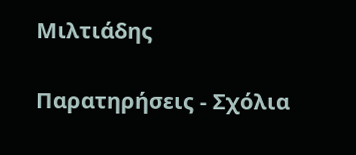Μιλτιάδης

Παρατηρήσεις - Σχόλια